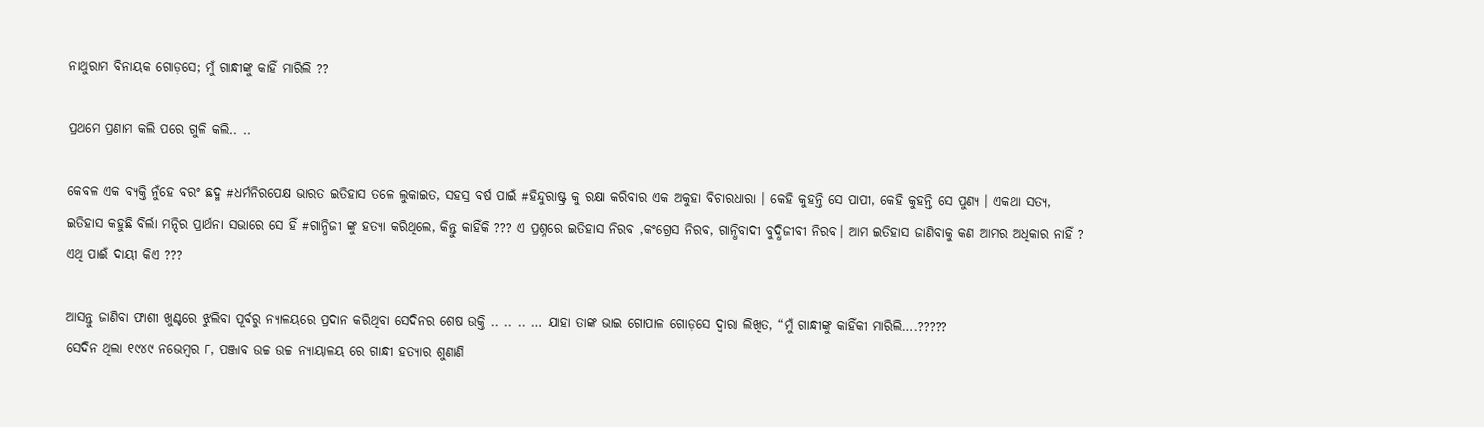ନାଥୁରାମ ବିନାୟକ ଗୋଡ଼ସେ; ମୁଁ ଗାନ୍ଧୀଙ୍କୁ କାହିଁ ମାରିଲି ??

ପ୍ରଥମେ ପ୍ରଣାମ କଲି ପରେ ଗୁଳି କଲି.. ..

କେବଳ ଏକ ବ୍ୟକ୍ତି ନୁଁହେ ବରଂ ଛଦ୍ମ #ଧର୍ମନିରପେକ୍ଷ ଭାରତ ଇତିହାସ ତଳେ ଲୁକାଇତ, ସହସ୍ର ବର୍ଷ ପାଇଁ #ହିନ୍ଦୁରାଷ୍ଟ୍ର କୁ ରକ୍ଷା କରିବାର ଏକ ଅକୁହା ବିଚାରଧାରା । କେହି କୁହନ୍ତି ସେ ପାପୀ, କେହି କୁହନ୍ତି ସେ ପୁଣ୍ୟ । ଏକଥା ସତ୍ୟ, ଇତିହାସ କହୁଛି ବିର୍ଲା ମନ୍ଦିର ପ୍ରାର୍ଥନା ସଭାରେ ସେ ହିଁ #ଗାନ୍ଧିଜୀ ଙ୍କୁ ହତ୍ୟା କରିଥିଲେ, କିନ୍ତୁ କାହିଁକି ??? ଏ ପ୍ରଶ୍ନରେ ଇତିହାସ ନିରବ ,କଂଗ୍ରେସ ନିରବ, ଗାନ୍ଧିବାଦୀ ବୁଦ୍ଧିଜୀବୀ ନିରବ। ଆମ ଇତିହାସ ଜାଣିବାକୁ କଣ ଆମର ଅଧିକାର ନାହିଁ ? ଏଥି ପାଈଁ ଦାୟୀ କିଏ ???

ଆସନ୍ତୁ ଜାଣିବା ଫାଶୀ ଖୁଣ୍ଟରେ ଝୁଲିବା ପୂର୍ବରୁ ନ୍ୟାଳୟରେ ପ୍ରଦାନ କରିଥିବା ସେଦିନର ଶେଷ ଉକ୍ତି .. .. .. … ଯାହା ତାଙ୍କ ଭାଇ ଗୋପାଳ ଗୋଡ଼ସେ ଦ୍ୱାରା ଲିଖିତ, “ମୁଁ ଗାନ୍ଧୀଙ୍କୁ କାହିଁକୀ ମାରିଲି….?????
ସେଦିନ ଥିଲା ୧୯୪୯ ନଭେମ୍ବର ୮, ପଞ୍ଜାବ ଉଚ୍ଚ ଉଚ୍ଚ ନ୍ୟାୟାଳୟ ରେ ଗାନ୍ଧୀ ହତ୍ୟାର ଶୁଣାଣି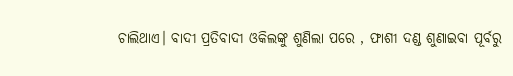ଚାଲିଥାଏ। ବାଦୀ ପ୍ରତିବାଦୀ ଓକିଲଙ୍କୁ ଶୁଣିଲା ପରେ , ଫାଶୀ ଦଣ୍ଡ ଶୁଣାଇବା ପୂର୍ବରୁ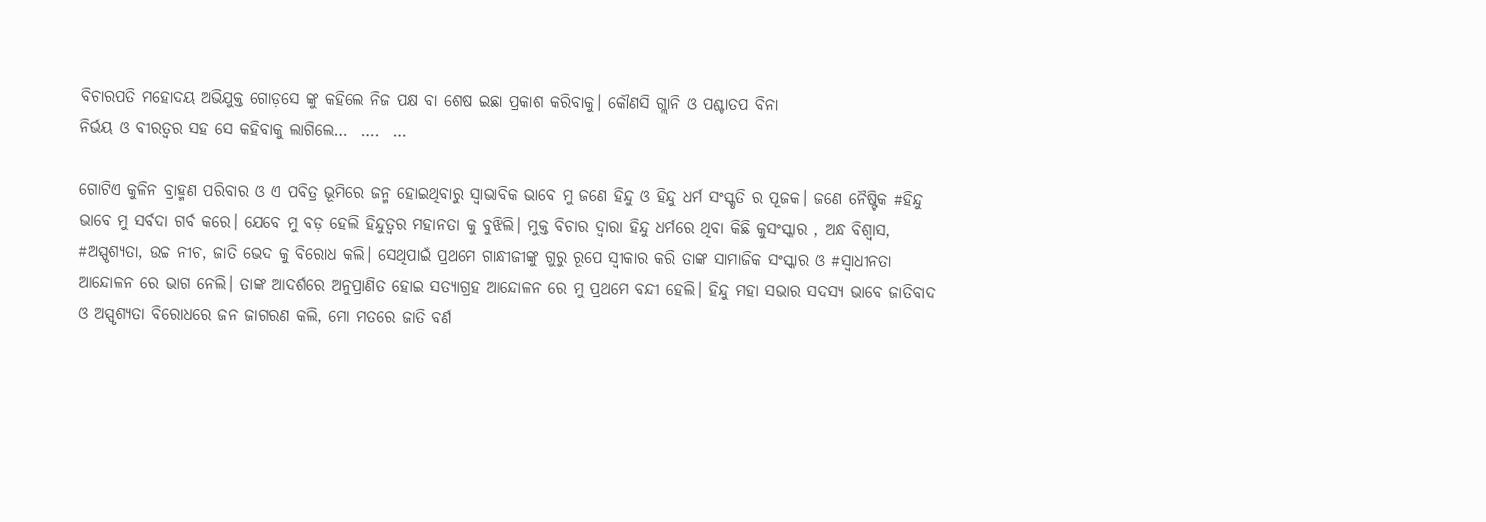ବିଚାରପତି ମହୋଦୟ ଅଭିଯୁକ୍ତ ଗୋଡ଼ସେ ଙ୍କୁ କହିଲେ ନିଜ ପକ୍ଷ ବା ଶେଷ ଇଛା ପ୍ରକାଶ କରିବାକୁ। କୌଣସି ଗ୍ଲାନି ଓ ପଶ୍ଚାତପ ବିନା
ନିର୍ଭୟ ଓ ବୀରତ୍ବର ସହ ସେ କହିବାକୁ ଲାଗିଲେ…  ….  …

ଗୋଟିଏ କୁଳିନ ବ୍ରାହ୍ମଣ ପରିବାର ଓ ଏ ପବିତ୍ର ଭୂମିରେ ଜନ୍ମ ହୋଇଥିବାରୁ ସ୍ୱାଭାବିକ ଭାବେ ମୁ ଜଣେ ହିନ୍ଦୁ ଓ ହିନ୍ଦୁ ଧର୍ମ ସଂସ୍କୃତି ର ପୂଜକ। ଜଣେ ନୈଷ୍ଟିକ #ହିନ୍ଦୁ ଭାବେ ମୁ ସର୍ବଦା ଗର୍ବ କରେ। ଯେବେ ମୁ ବଡ଼ ହେଲି ହିନ୍ଦୁତ୍ୱର ମହାନତା କୁ ବୁଝିଲି। ମୁକ୍ତ ବିଚାର ଦ୍ୱାରା ହିନ୍ଦୁ ଧର୍ମରେ ଥିବା କିଛି କୁସଂସ୍କାର , ଅନ୍ଧ ବିଶ୍ୱାସ, #ଅସ୍ପୃଶ୍ୟତା, ଉଚ୍ଚ ନୀଚ, ଜାତି ଭେଦ କୁ ବିରୋଧ କଲି। ସେଥିପାଇଁ ପ୍ରଥମେ ଗାନ୍ଧୀଜୀଙ୍କୁ ଗୁରୁ ରୂପେ ସ୍ୱୀକାର କରି ତାଙ୍କ ସାମାଜିକ ସଂସ୍କାର ଓ #ସ୍ୱାଧୀନତା ଆନ୍ଦୋଳନ ରେ ଭାଗ ନେଲି। ତାଙ୍କ ଆଦର୍ଶରେ ଅନୁପ୍ରାଣିତ ହୋଇ ସତ୍ୟାଗ୍ରହ ଆନ୍ଦୋଳନ ରେ ମୁ ପ୍ରଥମେ ବନ୍ଦୀ ହେଲି। ହିନ୍ଦୁ ମହା ସଭାର ସଦସ୍ୟ ଭାବେ ଜାତିବାଦ ଓ ଅସ୍ପୃଶ୍ୟତା ବିରୋଧରେ ଜନ ଜାଗରଣ କଲି, ମୋ ମତରେ ଜାତି ବର୍ଣ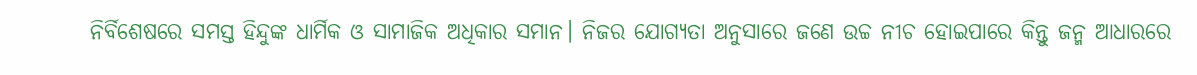ନିର୍ବିଶେଷରେ ସମସ୍ତ ହିନ୍ଦୁଙ୍କ ଧାର୍ମିକ ଓ ସାମାଜିକ ଅଧିକାର ସମାନ। ନିଜର ଯୋଗ୍ୟତା ଅନୁସାରେ ଜଣେ ଉଚ୍ଚ ନୀଚ ହୋଇପାରେ କିନ୍ତୁ ଜନ୍ମ ଆଧାରରେ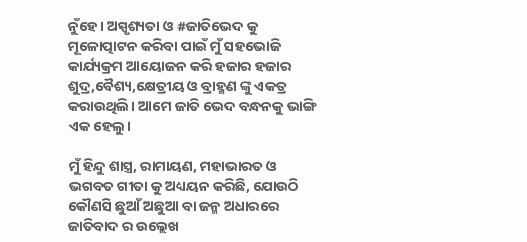ନୁଁହେ। ଅସ୍ପୃଶ୍ୟତା ଓ #ଜାତିଭେଦ କୁ ମୂଳୋତ୍ପାଟନ କରିବା ପାଇଁ ମୁଁ ସହଭୋଜି କାର୍ଯ୍ୟକ୍ରମ ଆୟୋଜନ କରି ହଜାର ହଜାର ଶୁଦ୍ର,ବୈଶ୍ୟ,କ୍ଷେତ୍ରୀୟ ଓ ବ୍ରାହ୍ମଣ ଙ୍କୁ ଏକତ୍ର କରାଉଥିଲି। ଆମେ ଜାତି ଭେଦ ବନ୍ଧନକୁ ଭାଙ୍ଗି ଏକ ହେଲୁ।

ମୁଁ ହିନ୍ଦୁ ଶାସ୍ତ୍ର, ରାମାୟଣ, ମହାଭାରତ ଓ ଭଗବତ ଗୀତା କୁ ଅଧ୍ୟୟନ କରିଛି, ଯୋଉଠି କୌଣସି ଛୁଆଁ ଅଛୁଆ ବା ଜନ୍ମ ଅଧାରରେ ଜାତିବାଦ ର ଉଲ୍ଲେଖ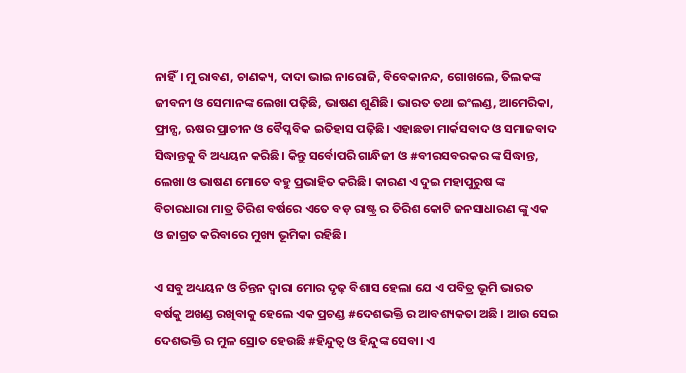ନାହିଁ। ମୁ ରାବଣ, ଚାଣକ୍ୟ, ଦାଦା ଭାଇ ନାରୋଜି, ବିବେକାନନ୍ଦ, ଗୋଖଲେ, ତିଲକଙ୍କ ଜୀବନୀ ଓ ସେମାନଙ୍କ ଲେଖା ପଢ଼ିଛି, ଭାଷଣ ଶୁଣିଛି। ଭାରତ ତଥା ଇଂଲଣ୍ଡ, ଆମେରିକା, ଫ୍ରାନ୍ସ, ଋଷର ପ୍ରାଚୀନ ଓ ବୈପ୍ଳବିକ ଇତିହାସ ପଢ଼ିଛି। ଏହାଛଡା ମାର୍କସବାଦ ଓ ସମାଜବାଦ ସିଦ୍ଧାନ୍ତକୁ ବି ଅଧ୍ୟୟନ କରିଛି। କିନ୍ତୁ ସର୍ବୋପରି ଗାନ୍ଧିଜୀ ଓ #ବୀରସବରକର ଙ୍କ ସିଦ୍ଧାନ୍ତ, ଲେଖା ଓ ଭାଷଣ ମୋତେ ବହୁ ପ୍ରଭାହିତ କରିଛି। କାରଣ ଏ ଦୁଇ ମହାପୁରୁଷ ଙ୍କ ବିଚାରଧାରା ମାତ୍ର ତିରିଶ ବର୍ଷରେ ଏତେ ବଡ଼ ରାଷ୍ଟ୍ର ର ତିରିଶ କୋଟି ଜନସାଧାରଣ ଙ୍କୁ ଏକ ଓ ଜାଗ୍ରତ କରିବାରେ ମୁଖ୍ୟ ଭୂମିକା ରହିଛି।

ଏ ସବୁ ଅଧ୍ୟୟନ ଓ ଚିନ୍ତନ ଦ୍ୱାରା ମୋର ଦୃଢ଼ ବିଶାସ ହେଲା ଯେ ଏ ପବିତ୍ର ଭୂମି ଭାରତ ବର୍ଷକୁ ଅଖଣ୍ଡ ରଖିବାକୁ ହେଲେ ଏକ ପ୍ରଚଣ୍ଡ #ଦେଶଭକ୍ତି ର ଆବଶ୍ୟକତା ଅଛି । ଆଉ ସେଇ ଦେଶଭକ୍ତି ର ମୁଳ ସ୍ରୋତ ହେଉଛି #ହିନ୍ଦୁତ୍ୱ ଓ ହିନ୍ଦୁଙ୍କ ସେବା। ଏ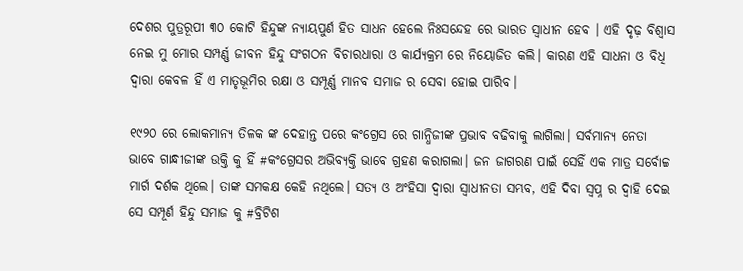ଦେଶର ପୁତ୍ରରୂପୀ ୩୦ କୋଟି ହିନ୍ଦୁଙ୍କ ନ୍ୟାୟପୁର୍ଣ ହିତ ସାଧନ ହେଲେ ନିଃସନ୍ଦେହ ରେ ଭାରତ ସ୍ୱାଧୀନ ହେବ । ଏହି ଦୃଢ଼ ବିଶ୍ୱାସ ନେଇ ମୁ ମୋର ସମ୍ପର୍ଣ୍ଣ ଜୀବନ ହିନ୍ଦୁ ସଂଗଠନ ବିଚାରଧାରା ଓ କାର୍ଯ୍ୟକ୍ରମ ରେ ନିୟୋଜିତ କଲି। କାରଣ ଏହି ସାଧନା ଓ ବିଧି ଦ୍ୱାରା କେବଳ ହିଁ ଏ ମାତୃଭୂମିର ରକ୍ଷା ଓ ସମ୍ପୂର୍ଣ୍ଣ ମାନବ ସମାଜ ର ସେବା ହୋଇ ପାରିବ।

୧୯୨୦ ରେ ଲୋକମାନ୍ୟ ତିଳକ ଙ୍କ ଦେହାନ୍ତ ପରେ କଂଗ୍ରେସ ରେ ଗାନ୍ଧିଜୀଙ୍କ ପ୍ରଭାବ ବଢିବାକୁ ଲାଗିଲା। ସର୍ବମାନ୍ୟ ନେତା ଭାବେ ଗାନ୍ଧୀଜୀଙ୍କ ଉକ୍ତି କୁ ହିଁ #କଂଗ୍ରେସର ଅଭିବ୍ୟକ୍ତି ଭାବେ ଗ୍ରହଣ କରାଗଲା। ଜନ ଜାଗରଣ ପାଇଁ ସେହିଁ ଏକ ମାତ୍ର ସର୍ବୋଚ୍ଚ ମାର୍ଗ ଦର୍ଶକ ଥିଲେ। ତାଙ୍କ ସମକକ୍ଷ କେହି ନଥିଲେ। ସତ୍ୟ ଓ ଅଂହିସା ଦ୍ୱାରା ସ୍ଵାଧୀନତା ସମ୍ଭବ, ଏହି ଦିବା ସ୍ୱପ୍ନ ର ଦ୍ୱାହି ଦେଇ ସେ ସମ୍ପୂର୍ଣ ହିନ୍ଦୁ ସମାଜ କୁ #ବ୍ରିଟିଶ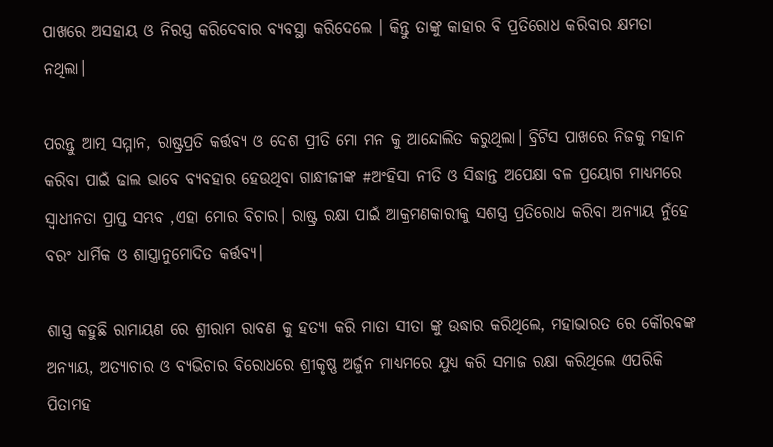ପାଖରେ ଅସହାୟ ଓ ନିରସ୍ତ୍ର କରିଦେବାର ବ୍ୟବସ୍ଥା କରିଦେଲେ । କିନ୍ତୁ ତାଙ୍କୁ କାହାର ବି ପ୍ରତିରୋଧ କରିବାର କ୍ଷମତା ନଥିଲା।

ପରନ୍ତୁ ଆତ୍ମ ସମ୍ମାନ, ରାଷ୍ଟ୍ରପ୍ରତି କର୍ତ୍ତବ୍ୟ ଓ ଦେଶ ପ୍ରୀତି ମୋ ମନ କୁ ଆନ୍ଦୋଲିତ କରୁଥିଲା। ବ୍ରିଟିସ ପାଖରେ ନିଜକୁ ମହାନ କରିବା ପାଇଁ ଢାଲ ଭାବେ ବ୍ୟବହାର ହେଉଥିବା ଗାନ୍ଧୀଜୀଙ୍କ #ଅଂହିସା ନୀତି ଓ ସିଦ୍ଧାନ୍ତ ଅପେକ୍ଷା ବଳ ପ୍ରୟୋଗ ମାଧ୍ୟମରେ ସ୍ୱାଧୀନତା ପ୍ରାପ୍ତ ସମ୍ଭବ ,ଏହା ମୋର ବିଚାର। ରାଷ୍ଟ୍ର ରକ୍ଷା ପାଇଁ ଆକ୍ରମଣକାରୀକୁ ସଶସ୍ତ୍ର ପ୍ରତିରୋଧ କରିବା ଅନ୍ୟାୟ ନୁଁହେ ବରଂ ଧାର୍ମିକ ଓ ଶାସ୍ତ୍ରାନୁମୋଦିତ କର୍ତ୍ତବ୍ୟ।

ଶାସ୍ତ୍ର କହୁଛି ରାମାୟଣ ରେ ଶ୍ରୀରାମ ରାବଣ କୁ ହତ୍ୟା କରି ମାତା ସୀତା ଙ୍କୁ ଉଦ୍ଧାର କରିଥିଲେ, ମହାଭାରତ ରେ କୌରବଙ୍କ ଅନ୍ୟାୟ, ଅତ୍ୟାଚାର ଓ ବ୍ୟଭିଚାର ବିରୋଧରେ ଶ୍ରୀକୃଷ୍ଣ ଅର୍ଜୁନ ମାଧ୍ୟମରେ ଯୁଧ୍ୟ କରି ସମାଜ ରକ୍ଷା କରିଥିଲେ ଏପରିକି ପିତାମହ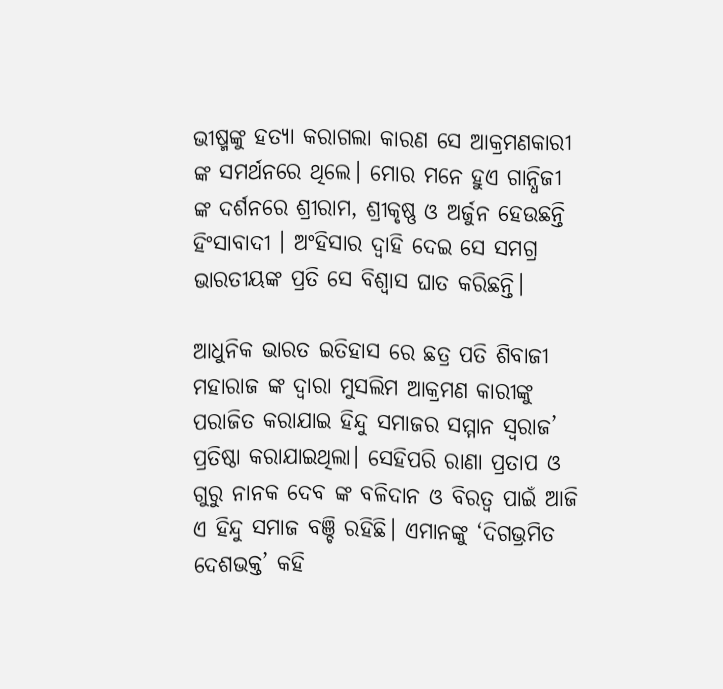ଭୀଷ୍ମଙ୍କୁ ହତ୍ୟା କରାଗଲା କାରଣ ସେ ଆକ୍ରମଣକାରୀ ଙ୍କ ସମର୍ଥନରେ ଥିଲେ। ମୋର ମନେ ହୁଏ ଗାନ୍ଧିଜୀ ଙ୍କ ଦର୍ଶନରେ ଶ୍ରୀରାମ, ଶ୍ରୀକୃଷ୍ଣ ଓ ଅର୍ଜୁନ ହେଉଛନ୍ତି ହିଂସାବାଦୀ । ଅଂହିସାର ଦ୍ୱାହି ଦେଇ ସେ ସମଗ୍ର ଭାରତୀୟଙ୍କ ପ୍ରତି ସେ ବିଶ୍ୱାସ ଘାତ କରିଛନ୍ତି।

ଆଧୁନିକ ଭାରତ ଇତିହାସ ରେ ଛତ୍ର ପତି ଶିବାଜୀ ମହାରାଜ ଙ୍କ ଦ୍ଵାରା ମୁସଲିମ ଆକ୍ରମଣ କାରୀଙ୍କୁ ପରାଜିତ କରାଯାଇ ହିନ୍ଦୁ ସମାଜର ସମ୍ମାନ ସ୍ୱରାଜ’ ପ୍ରତିଷ୍ଠା କରାଯାଇଥିଲା। ସେହିପରି ରାଣା ପ୍ରତାପ ଓ ଗୁରୁ ନାନକ ଦେବ ଙ୍କ ବଳିଦାନ ଓ ବିରତ୍ୱ ପାଇଁ ଆଜି ଏ ହିନ୍ଦୁ ସମାଜ ବଞ୍ଚି ରହିଛି। ଏମାନଙ୍କୁ ‘ଦିଗଭ୍ରମିତ ଦେଶଭକ୍ତ’ କହି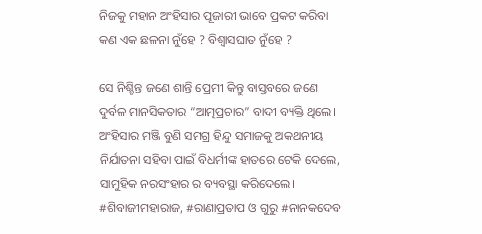ନିଜକୁ ମହାନ ଅଂହିସାର ପୂଜାରୀ ଭାବେ ପ୍ରକଟ କରିବା କଣ ଏକ ଛଳନା ନୁଁହେ ? ବିଶ୍ୱାସଘାତ ନୁଁହେ ?

ସେ ନିଶ୍ଚିନ୍ତ ଜଣେ ଶାନ୍ତି ପ୍ରେମୀ କିନ୍ତୁ ବାସ୍ତବରେ ଜଣେ ଦୁର୍ବଳ ମାନସିକତାର “ଆତ୍ମପ୍ରଚାର” ବାଦୀ ବ୍ୟକ୍ତି ଥିଲେ। ଅଂହିସାର ମଞ୍ଜି ବୁଣି ସମଗ୍ର ହିନ୍ଦୁ ସମାଜକୁ ଅକଥନୀୟ ନିର୍ଯାତନା ସହିବା ପାଇଁ ବିଧର୍ମୀଙ୍କ ହାତରେ ଟେକି ଦେଲେ, ସାମୁହିକ ନରସଂହାର ର ବ୍ୟବସ୍ଥା କରିଦେଲେ। #ଶିବାଜୀମହାରାଜ, #ରାଣାପ୍ରତାପ ଓ ଗୁରୁ #ନାନକଦେବ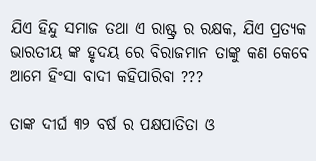ଯିଏ ହିନ୍ଦୁ ସମାଜ ତଥା ଏ ରାଷ୍ଟ୍ର ର ରକ୍ଷକ, ଯିଏ ପ୍ରତ୍ୟକ ଭାରତୀୟ ଙ୍କ ହୃଦୟ ରେ ବିରାଜମାନ ତାଙ୍କୁ କଣ କେବେ ଆମେ ହିଂସା ବାଦୀ କହିପାରିବା ???

ତାଙ୍କ ଦୀର୍ଘ ୩୨ ବର୍ଷ ର ପକ୍ଷପାତିତା ଓ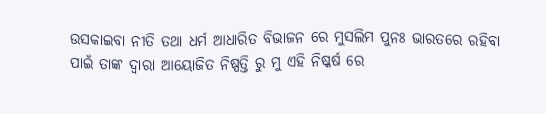ଉସକାଇବା ନୀତି ତଥା ଧର୍ମ ଆଧାରିତ ବିଭାଜନ ରେ ମୁସଲିମ ପୁନଃ ଭାରତରେ ରହିବା ପାଇଁ ତାଙ୍କ ଦ୍ୱାରା ଆୟୋଜିତ ନିଷ୍ପତ୍ତି ରୁ ମୁ ଏହି ନିଷ୍କର୍ଷ ରେ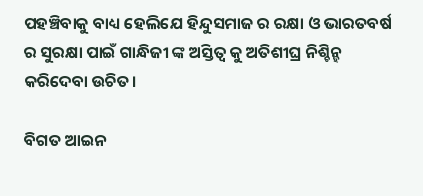ପହଞ୍ଚିବାକୁ ବାଧ୍ୟ ହେଲିଯେ ହିନ୍ଦୁସମାଜ ର ରକ୍ଷା ଓ ଭାରତବର୍ଷ ର ସୁରକ୍ଷା ପାଇଁ ଗାନ୍ଧିଜୀ ଙ୍କ ଅସ୍ତିତ୍ୱ କୁ ଅତିଶୀଘ୍ର ନିଶ୍ଚିନ୍ହ କରିଦେବା ଉଚିତ।

ବିଗତ ଆଇନ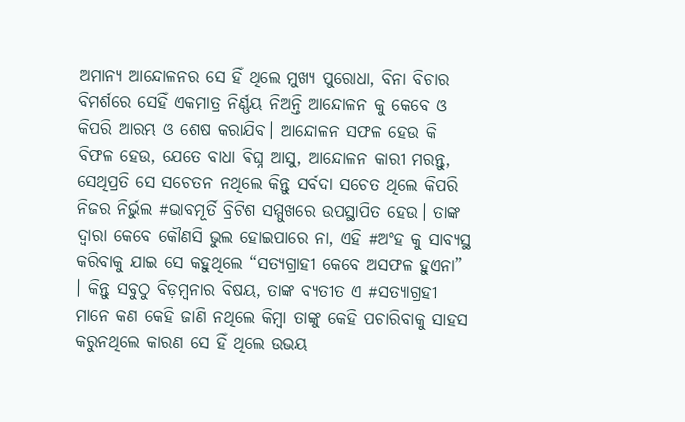ଅମାନ୍ୟ ଆନ୍ଦୋଳନର ସେ ହିଁ ଥିଲେ ମୁଖ୍ୟ ପୁରୋଧା, ବିନା ବିଚାର ବିମର୍ଶରେ ସେହିଁ ଏକମାତ୍ର ନିର୍ଣ୍ଣୟ ନିଅନ୍ତି ଆନ୍ଦୋଳନ କୁ କେବେ ଓ କିପରି ଆରମ୍ଭ ଓ ଶେଷ କରାଯିବ। ଆନ୍ଦୋଳନ ସଫଳ ହେଉ କି ବିଫଳ ହେଉ, ଯେତେ ବାଧା ଵିଘ୍ନ ଆସୁ, ଆନ୍ଦୋଳନ କାରୀ ମରନ୍ତୁ, ସେଥିପ୍ରତି ସେ ସଚେତନ ନଥିଲେ କିନ୍ତୁ ସର୍ବଦା ସଚେତ ଥିଲେ କିପରି ନିଜର ନିର୍ଭୁଲ #ଭାବମୂର୍ତି ବ୍ରିଟିଶ ସମ୍ମୁଖରେ ଉପସ୍ଥାପିତ ହେଉ। ତାଙ୍କ ଦ୍ୱାରା କେବେ କୌଣସି ଭୁଲ ହୋଇପାରେ ନା, ଏହି #ଅଂହ କୁ ସାବ୍ୟସ୍ଥ କରିବାକୁ ଯାଇ ସେ କହୁଥିଲେ “ସତ୍ୟଗ୍ରାହୀ କେବେ ଅସଫଳ ହୁଏନା” । କିନ୍ତୁ ସବୁଠୁ ବିଡ଼ମ୍ବନାର ବିଷୟ, ତାଙ୍କ ବ୍ୟତୀତ ଏ #ସତ୍ୟାଗ୍ରହୀ ମାନେ କଣ କେହି ଜାଣି ନଥିଲେ କିମ୍ବା ତାଙ୍କୁ କେହି ପଚାରିବାକୁ ସାହସ କରୁନଥିଲେ କାରଣ ସେ ହିଁ ଥିଲେ ଉଭୟ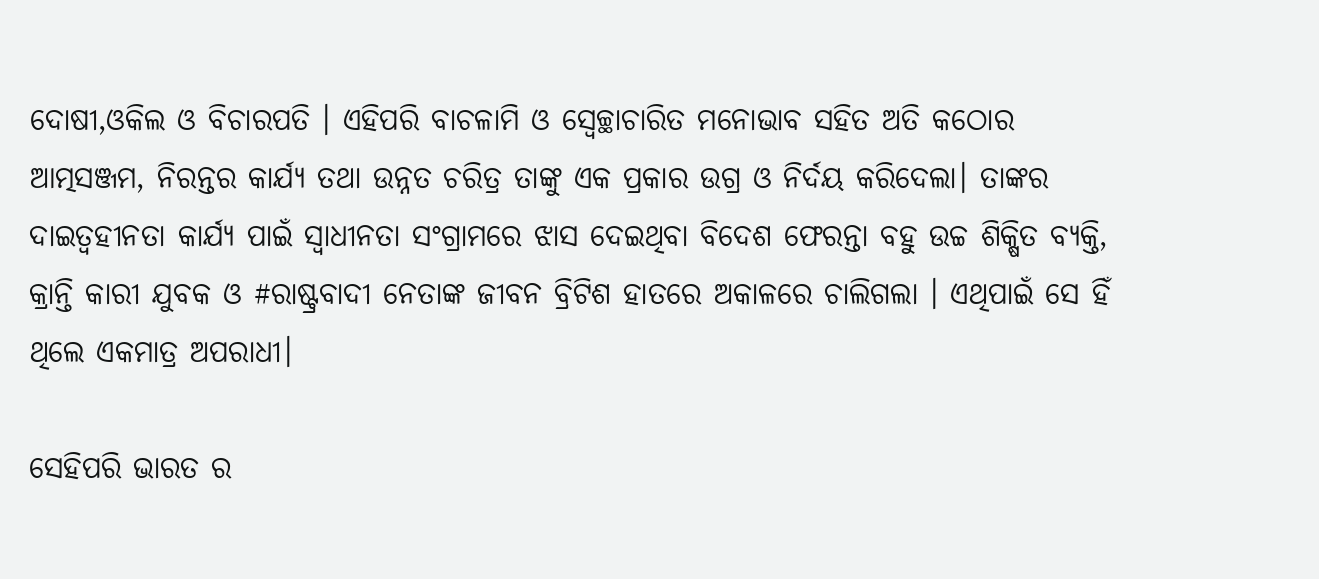ଦୋଷୀ,ଓକିଲ ଓ ବିଚାରପତି । ଏହିପରି ବାଚଳାମି ଓ ସ୍ବେଚ୍ଛାଚାରିତ ମନୋଭାବ ସହିତ ଅତି କଠୋର ଆତ୍ମସଞ୍ଜମ, ନିରନ୍ତର କାର୍ଯ୍ୟ ତଥା ଉନ୍ନତ ଚରିତ୍ର ତାଙ୍କୁ ଏକ ପ୍ରକାର ଉଗ୍ର ଓ ନିର୍ଦୟ କରିଦେଲା। ତାଙ୍କର ଦାଇତ୍ୱହୀନତା କାର୍ଯ୍ୟ ପାଇଁ ସ୍ୱାଧୀନତା ସଂଗ୍ରାମରେ ଝାସ ଦେଇଥିବା ବିଦେଶ ଫେରନ୍ତା ବହୁ ଉଚ୍ଚ ଶିକ୍ଷିତ ବ୍ୟକ୍ତି, କ୍ରାନ୍ତି କାରୀ ଯୁବକ ଓ #ରାଷ୍ଟ୍ରବାଦୀ ନେତାଙ୍କ ଜୀବନ ବ୍ରିଟିଶ ହାତରେ ଅକାଳରେ ଚାଲିଗଲା । ଏଥିପାଇଁ ସେ ହିଁ ଥିଲେ ଏକମାତ୍ର ଅପରାଧୀ।

ସେହିପରି ଭାରତ ର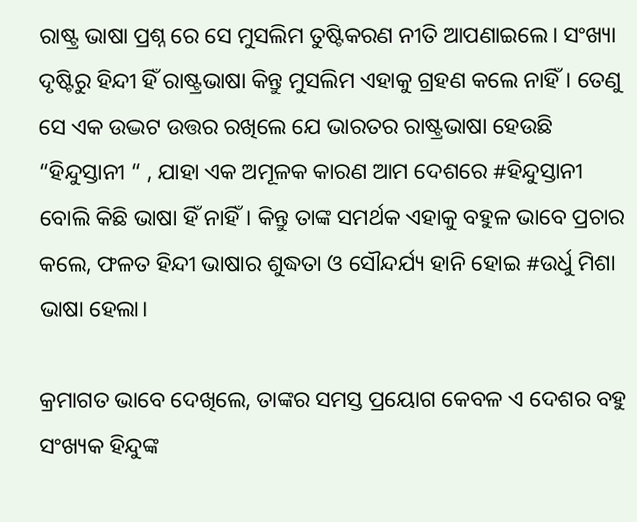ରାଷ୍ଟ୍ର ଭାଷା ପ୍ରଶ୍ନ ରେ ସେ ମୁସଲିମ ତୁଷ୍ଟିକରଣ ନୀତି ଆପଣାଇଲେ। ସଂଖ୍ୟା ଦୃଷ୍ଟିରୁ ହିନ୍ଦୀ ହିଁ ରାଷ୍ଟ୍ରଭାଷା କିନ୍ତୁ ମୁସଲିମ ଏହାକୁ ଗ୍ରହଣ କଲେ ନାହିଁ। ତେଣୁ ସେ ଏକ ଉଦ୍ଭଟ ଉତ୍ତର ରଖିଲେ ଯେ ଭାରତର ରାଷ୍ଟ୍ରଭାଷା ହେଉଛି “ହିନ୍ଦୁସ୍ତାନୀ “ , ଯାହା ଏକ ଅମୂଳକ କାରଣ ଆମ ଦେଶରେ #ହିନ୍ଦୁସ୍ତାନୀ ବୋଲି କିଛି ଭାଷା ହିଁ ନାହିଁ। କିନ୍ତୁ ତାଙ୍କ ସମର୍ଥକ ଏହାକୁ ବହୁଳ ଭାବେ ପ୍ରଚାର କଲେ, ଫଳତ ହିନ୍ଦୀ ଭାଷାର ଶୁଦ୍ଧତା ଓ ସୌନ୍ଦର୍ଯ୍ୟ ହାନି ହୋଇ #ଉର୍ଧୁ ମିଶା ଭାଷା ହେଲା।

କ୍ରମାଗତ ଭାବେ ଦେଖିଲେ, ତାଙ୍କର ସମସ୍ତ ପ୍ରୟୋଗ କେବଳ ଏ ଦେଶର ବହୁ ସଂଖ୍ୟକ ହିନ୍ଦୁଙ୍କ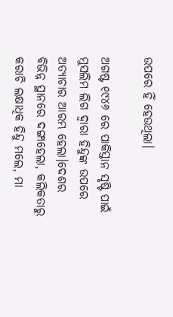ଉପରେ ହିଁ ହେଉଥିଲା।

ଅଗଷ୍ଟ ୧୯୪୬ ରେ ପାକିସ୍ତାନ ସୃଷ୍ଟି ପାଇଁ ମୁସଲିମ ଲିଗ ଦ୍ୱାରା ହିନ୍ଦୁଙ୍କ ଉପରେ ଅତ୍ୟାଚାର ଆରମ୍ଭ ହେଲା।ଦେଶର ବିଭିନ୍ନ ସ୍ଥାନରେ ଦଙ୍ଗାହେଲା, କଲିକତାରୁ କରାଚି ଲକ୍ଷାଧିକ ହିନ୍ଦୁ ମଲେ, ମା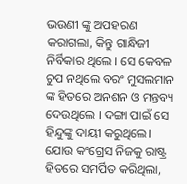ଭଉଣୀ ଙ୍କୁ ଅପହରଣ କରାଗଲା, କିନ୍ତୁ ଗାନ୍ଧିଜୀ ନିର୍ବିକାର ଥିଲେ । ସେ କେବଳ ଚୁପ ନଥିଲେ ବରଂ ମୁସଲମାନ ଙ୍କ ହିତରେ ଅନଶନ ଓ ମନ୍ତବ୍ୟ ଦେଉଥିଲେ । ଦଙ୍ଗା ପାଇଁ ସେ ହିନ୍ଦୁଙ୍କୁ ଦାୟୀ କରୁଥିଲେ। ଯୋଉ କଂଗ୍ରେସ ନିଜକୁ ରାଷ୍ଟ୍ର ହିତରେ ସମର୍ପିତ କରିଥିଲା,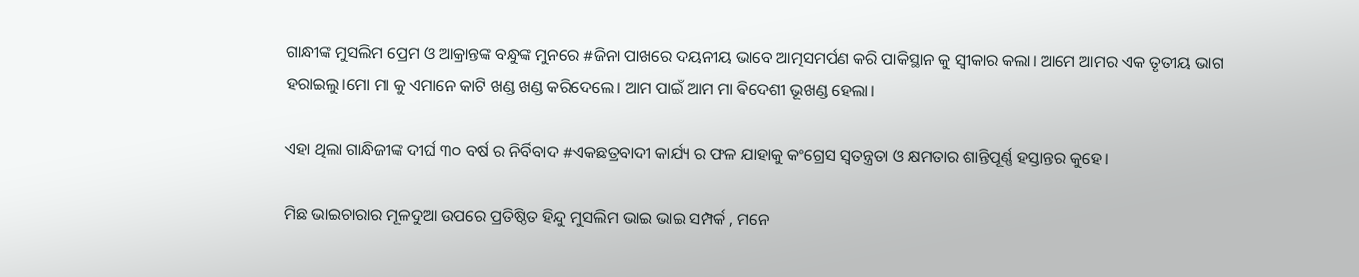ଗାନ୍ଧୀଙ୍କ ମୁସଲିମ ପ୍ରେମ ଓ ଆକ୍ରାନ୍ତଙ୍କ ବନ୍ଧୁଙ୍କ ମୁନରେ #ଜିନା ପାଖରେ ଦୟନୀୟ ଭାବେ ଆତ୍ମସମର୍ପଣ କରି ପାକିସ୍ଥାନ କୁ ସ୍ୱୀକାର କଲା। ଆମେ ଆମର ଏକ ତୃତୀୟ ଭାଗ ହରାଇଲୁ।ମୋ ମା କୁ ଏମାନେ କାଟି ଖଣ୍ଡ ଖଣ୍ଡ କରିଦେଲେ। ଆମ ପାଇଁ ଆମ ମା ଵିଦେଶୀ ଭୂଖଣ୍ଡ ହେଲା।

ଏହା ଥିଲା ଗାନ୍ଧିଜୀଙ୍କ ଦୀର୍ଘ ୩୦ ବର୍ଷ ର ନିର୍ବିବାଦ #ଏକଛତ୍ରବାଦୀ କାର୍ଯ୍ୟ ର ଫଳ ଯାହାକୁ କଂଗ୍ରେସ ସ୍ୱତନ୍ତ୍ରତା ଓ କ୍ଷମତାର ଶାନ୍ତିପୂର୍ଣ୍ଣ ହସ୍ତାନ୍ତର କୁହେ।

ମିଛ ଭାଇଚାରାର ମୂଳଦୁଆ ଉପରେ ପ୍ରତିଷ୍ଠିତ ହିନ୍ଦୁ ମୁସଲିମ ଭାଇ ଭାଇ ସମ୍ପର୍କ , ମନେ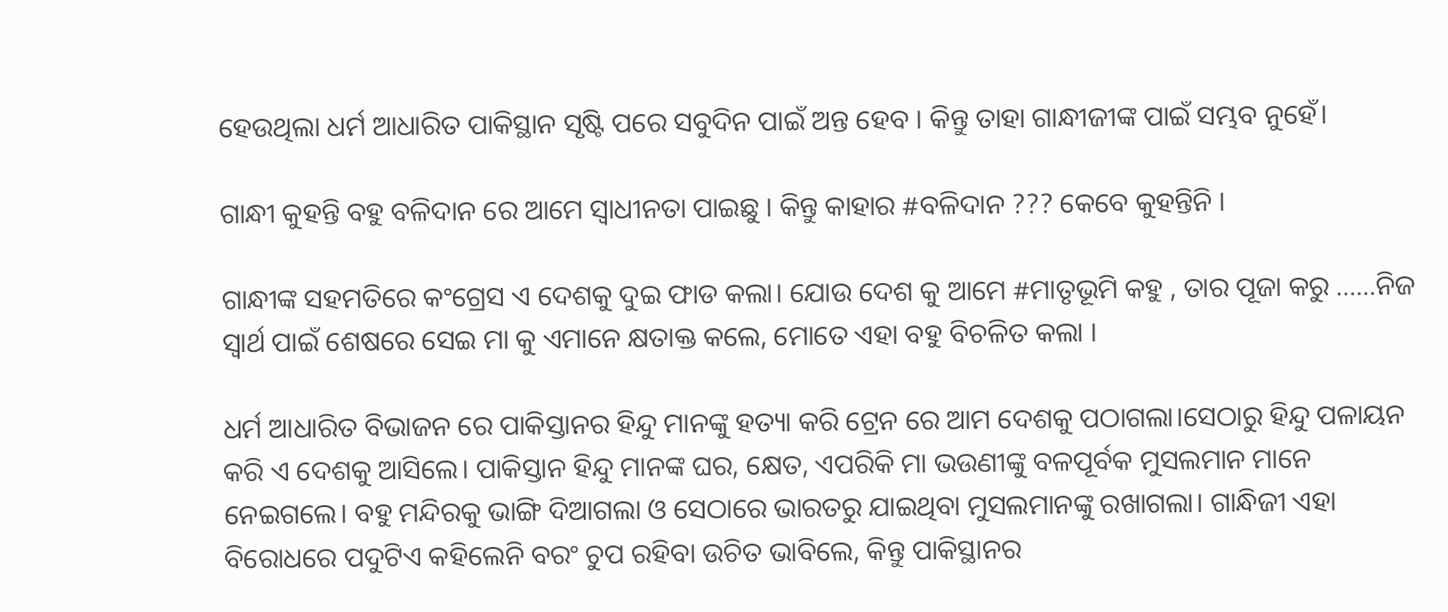ହେଉଥିଲା ଧର୍ମ ଆଧାରିତ ପାକିସ୍ଥାନ ସୃଷ୍ଟି ପରେ ସବୁଦିନ ପାଇଁ ଅନ୍ତ ହେବ । କିନ୍ତୁ ତାହା ଗାନ୍ଧୀଜୀଙ୍କ ପାଇଁ ସମ୍ଭବ ନୁହେଁ।

ଗାନ୍ଧୀ କୁହନ୍ତି ବହୁ ବଳିଦାନ ରେ ଆମେ ସ୍ୱାଧୀନତା ପାଇଛୁ । କିନ୍ତୁ କାହାର #ବଳିଦାନ ??? କେବେ କୁହନ୍ତିନି ।

ଗାନ୍ଧୀଙ୍କ ସହମତିରେ କଂଗ୍ରେସ ଏ ଦେଶକୁ ଦୁଇ ଫାଡ କଲା। ଯୋଉ ଦେଶ କୁ ଆମେ #ମାତୃଭୂମି କହୁ , ତାର ପୂଜା କରୁ ……ନିଜ ସ୍ୱାର୍ଥ ପାଇଁ ଶେଷରେ ସେଇ ମା କୁ ଏମାନେ କ୍ଷତାକ୍ତ କଲେ, ମୋତେ ଏହା ବହୁ ବିଚଳିତ କଲା ।

ଧର୍ମ ଆଧାରିତ ବିଭାଜନ ରେ ପାକିସ୍ତାନର ହିନ୍ଦୁ ମାନଙ୍କୁ ହତ୍ୟା କରି ଟ୍ରେନ ରେ ଆମ ଦେଶକୁ ପଠାଗଲା।ସେଠାରୁ ହିନ୍ଦୁ ପଳାୟନ କରି ଏ ଦେଶକୁ ଆସିଲେ। ପାକିସ୍ତାନ ହିନ୍ଦୁ ମାନଙ୍କ ଘର, କ୍ଷେତ, ଏପରିକି ମା ଭଉଣୀଙ୍କୁ ବଳପୂର୍ବକ ମୁସଲମାନ ମାନେ ନେଇଗଲେ। ବହୁ ମନ୍ଦିରକୁ ଭାଙ୍ଗି ଦିଆଗଲା ଓ ସେଠାରେ ଭାରତରୁ ଯାଇଥିବା ମୁସଲମାନଙ୍କୁ ରଖାଗଲା। ଗାନ୍ଧିଜୀ ଏହା ବିରୋଧରେ ପଦୁଟିଏ କହିଲେନି ବରଂ ଚୁପ ରହିବା ଉଚିତ ଭାବିଲେ, କିନ୍ତୁ ପାକିସ୍ଥାନର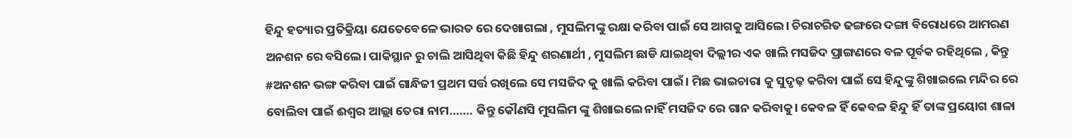ହିନ୍ଦୁ ହତ୍ୟାର ପ୍ରତିକ୍ରିୟା ଯେତେବେଳେ ଭାରତ ରେ ଦେଖାଗଲା , ମୁସଲିମଙ୍କୁ ରକ୍ଷା କରିବା ପାଇଁ ସେ ଆଗକୁ ଆସିଲେ। ଚିରାଚରିତ ଢଙ୍ଗରେ ଦଙ୍ଗା ବିରୋଧରେ ଆମରଣ ଅନଶନ ରେ ବସିଲେ। ପାକିସ୍ଥାନ ରୁ ଚାଲି ଆସିଥିବା କିଛି ହିନ୍ଦୁ ଶରଣାର୍ଥୀ , ମୁସଲିମ ଛାଡି ଯାଇଥିବା ଦିଲ୍ଲୀର ଏକ ଖାଲି ମସଜିଦ ପ୍ରାଙ୍ଗଣରେ ବଳ ପୂର୍ବକ ରହିଥିଲେ , କିନ୍ତୁ #ଅନଶନ ଭଙ୍ଗ କରିବା ପାଇଁ ଗାନ୍ଧିଜୀ ପ୍ରଥମ ସର୍ତ୍ତ ରଖିଲେ ସେ ମସଜିଦ କୁ ଖାଲି କରିବା ପାଇଁ। ମିଛ ଭାଇଚାରା କୁ ସୁଦୃଢ଼ କରିବା ପାଇଁ ସେ ହିନ୍ଦୁଙ୍କୁ ଶିଖାଇଲେ ମନ୍ଦିର ରେ ବୋଲିବା ପାଇଁ ଈଶ୍ୱର ଆଲ୍ଲା ତେରା ନାମ……. କିନ୍ତୁ କୌଣସି ମୁସଲିମ ଙ୍କୁ ଶିଖାଇଲେ ନାହିଁ ମସଜିଦ ରେ ଗାନ କରିବାକୁ। କେବଳ ହିଁ କେବଳ ହିନ୍ଦୁ ହିଁ ତାଙ୍କ ପ୍ରୟୋଗ ଶାଳା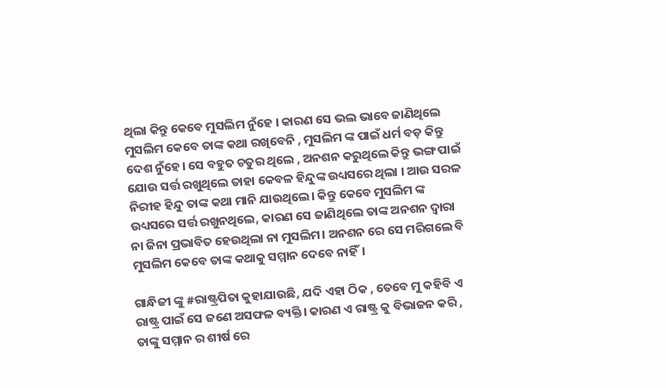ଥିଲା କିନ୍ତୁ କେବେ ମୁସଲିମ ନୁଁହେ । କାରଣ ସେ ଭଲ ଭାବେ ଜାଣିଥିଲେ ମୁସଲିମ କେବେ ତାଙ୍କ କଥା ରଖିବେନି , ମୁସଲିମ ଙ୍କ ପାଇଁ ଧର୍ମ ବଡ଼ କିନ୍ତୁ ଦେଶ ନୁଁହେ। ସେ ବହୁତ ଚତୁର ଥିଲେ , ଅନଶନ କରୁଥିଲେ କିନ୍ତୁ ଭଙ୍ଗ ପାଇଁ ଯୋଉ ସର୍ତ୍ତ ରଖୁଥିଲେ ତାହା କେବଳ ହିନ୍ଦୁଙ୍କ ଉଧ୍ୟସରେ ଥିଲା । ଆଉ ସରଳ ନିରୀହ ହିନ୍ଦୁ ତାଙ୍କ କଥା ମାନି ଯାଉଥିଲେ। କିନ୍ତୁ କେବେ ମୁସଲିମ ଙ୍କ ଉଧ୍ୟସରେ ସର୍ତ୍ତ ରଖୁନଥିଲେ, କାରଣ ସେ ଜାଣିଥିଲେ ତାଙ୍କ ଅନଶନ ଦ୍ୱାରା ନା ଜିନା ପ୍ରଭାବିତ ହେଉଥିଲା ନା ମୁସଲିମ। ଅନଶନ ରେ ସେ ମରିଗଲେ ବି ମୁସଲିମ କେବେ ତାଙ୍କ କଥାକୁ ସମ୍ମାନ ଦେବେ ନାହିଁ।

ଗାନ୍ଧିଜୀ ଙ୍କୁ #ରାଷ୍ଟ୍ରପିତା କୁହାଯାଉଛି, ଯଦି ଏହା ଠିକ , ତେବେ ମୁ କହିବି ଏ ରାଷ୍ଟ୍ର ପାଇଁ ସେ ଜଣେ ଅସଫଳ ବ୍ୟକ୍ତି। କାରଣ ଏ ରାଷ୍ଟ୍ର କୁ ବିଭାଜନ କରି , ତାଙ୍କୁ ସମ୍ମାନ ର ଶୀର୍ଷ ରେ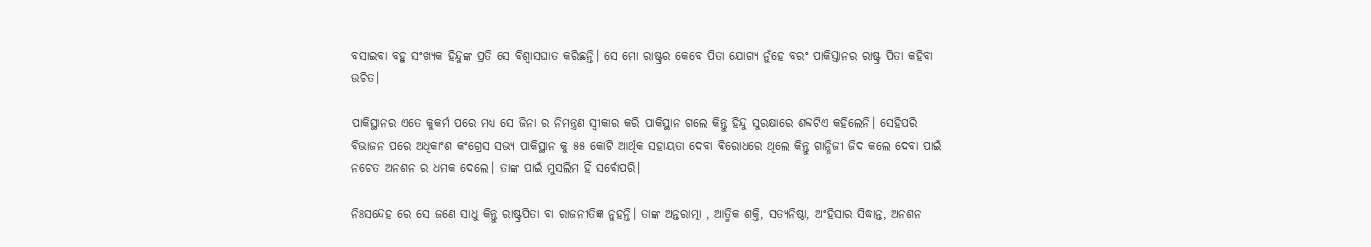ବସାଇବା ବହୁ ସଂଖ୍ୟକ ହିନ୍ଦୁଙ୍କ ପ୍ରତି ସେ ବିଶ୍ୱାସଘାତ କରିଛନ୍ତି। ସେ ମୋ ରାଷ୍ଟ୍ରର କେବେ ପିତା ଯୋଗ୍ୟ ନୁଁହେ ବରଂ ପାକିସ୍ତାନର ରାଷ୍ଟ୍ର ପିତା କହିବା ଉଚିତ।

ପାକିସ୍ଥାନର ଏତେ କୁକର୍ମ ପରେ ମଧ୍ୟ ସେ ଜିନା ର ନିମନ୍ତ୍ରଣ ସ୍ୱୀକାର କରି ପାକିସ୍ଥାନ ଗଲେ କିନ୍ତୁ ହିନ୍ଦୁ ସୁରକ୍ଷାରେ ଶବ୍ଦଟିଏ କହିଲେନି। ସେହିପରି ବିଭାଜନ ପରେ ଅଧିକାଂଶ କଂଗ୍ରେସ ସଭ୍ୟ ପାକିସ୍ଥାନ କୁ ୫୫ କୋଟି ଆର୍ଥିକ ସହାୟତା ଦେବା ଵିରୋଧରେ ଥିଲେ କିନ୍ତୁ ଗାନ୍ଧିଜୀ ଜିଦ କଲେ ଦେବା ପାଇଁ ନଚେତ ଅନଶନ ର ଧମକ ଦେଲେ। ତାଙ୍କ ପାଇଁ ମୁସଲିମ ହିଁ ସର୍ବୋପରି।

ନିଃସନ୍ଦେହ ରେ ସେ ଜଣେ ସାଧୁ କିନ୍ତୁ ରାଷ୍ଟ୍ରପିତା ବା ରାଜନୀତିଜ୍ଞ ନୁହନ୍ତି। ତାଙ୍କ ଅନ୍ତରାତ୍ମା , ଆତ୍ମିକ ଶକ୍ତି, ସତ୍ୟନିଷ୍ଠା, ଅଂହିସାର ସିଦ୍ଧାନ୍ତ, ଅନଶନ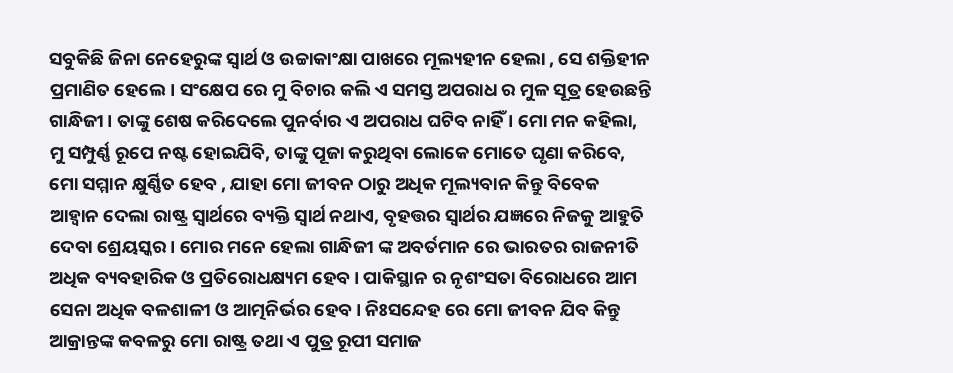ସବୁକିଛି ଜିନା ନେହେରୁଙ୍କ ସ୍ୱାର୍ଥ ଓ ଉଚ୍ଚାକାଂକ୍ଷା ପାଖରେ ମୂଲ୍ୟହୀନ ହେଲା , ସେ ଶକ୍ତିହୀନ ପ୍ରମାଣିତ ହେଲେ। ସଂକ୍ଷେପ ରେ ମୁ ବିଚାର କଲି ଏ ସମସ୍ତ ଅପରାଧ ର ମୁଳ ସୂତ୍ର ହେଉଛନ୍ତି ଗାନ୍ଧିଜୀ। ତାଙ୍କୁ ଶେଷ କରିଦେଲେ ପୁନର୍ବାର ଏ ଅପରାଧ ଘଟିବ ନାହିଁ । ମୋ ମନ କହିଲା, ମୁ ସମ୍ପୁର୍ଣ୍ଣ ରୂପେ ନଷ୍ଟ ହୋଇଯିବି, ତାଙ୍କୁ ପୂଜା କରୁଥିବା ଲୋକେ ମୋତେ ଘୃଣା କରିବେ, ମୋ ସମ୍ମାନ କ୍ଷୁର୍ଣ୍ଣିତ ହେବ , ଯାହା ମୋ ଜୀବନ ଠାରୁ ଅଧିକ ମୂଲ୍ୟବାନ କିନ୍ତୁ ବିବେକ ଆହ୍ୱାନ ଦେଲା ରାଷ୍ଟ୍ର ସ୍ୱାର୍ଥରେ ବ୍ୟକ୍ତି ସ୍ୱାର୍ଥ ନଥାଏ, ବୃହତ୍ତର ସ୍ୱାର୍ଥର ଯଜ୍ଞରେ ନିଜକୁ ଆହୁତି ଦେବା ଶ୍ରେୟସ୍କର। ମୋର ମନେ ହେଲା ଗାନ୍ଧିଜୀ ଙ୍କ ଅବର୍ତମାନ ରେ ଭାରତର ରାଜନୀତି ଅଧିକ ବ୍ୟବହାରିକ ଓ ପ୍ରତିରୋଧକ୍ଷ୍ୟମ ହେବ। ପାକିସ୍ଥାନ ର ନୃଶଂସତା ବିରୋଧରେ ଆମ ସେନା ଅଧିକ ବଳଶାଳୀ ଓ ଆତ୍ମନିର୍ଭର ହେବ। ନିଃସନ୍ଦେହ ରେ ମୋ ଜୀବନ ଯିବ କିନ୍ତୁ ଆକ୍ରାନ୍ତଙ୍କ କବଳରୁ ମୋ ରାଷ୍ଟ୍ର ତଥା ଏ ପୁତ୍ର ରୂପୀ ସମାଜ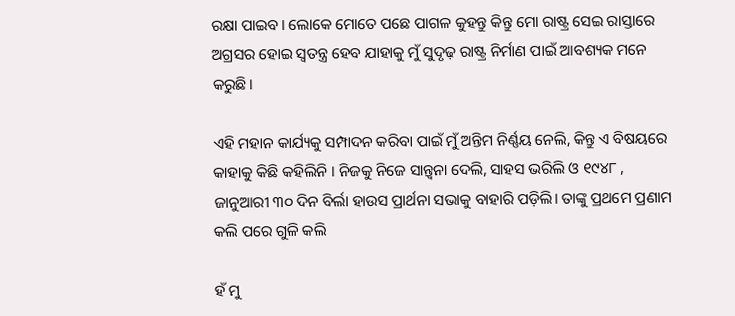ରକ୍ଷା ପାଇବ। ଲୋକେ ମୋତେ ପଛେ ପାଗଳ କୁହନ୍ତୁ କିନ୍ତୁ ମୋ ରାଷ୍ଟ୍ର ସେଇ ରାସ୍ତାରେ ଅଗ୍ରସର ହୋଇ ସ୍ଵତନ୍ତ୍ର ହେବ ଯାହାକୁ ମୁଁ ସୁଦୃଢ଼ ରାଷ୍ଟ୍ର ନିର୍ମାଣ ପାଇଁ ଆବଶ୍ୟକ ମନେ କରୁଛି।

ଏହି ମହାନ କାର୍ଯ୍ୟକୁ ସମ୍ପାଦନ କରିବା ପାଇଁ ମୁଁ ଅନ୍ତିମ ନିର୍ଣ୍ଣୟ ନେଲି, କିନ୍ତୁ ଏ ବିଷୟରେ କାହାକୁ କିଛି କହିଲିନି । ନିଜକୁ ନିଜେ ସାନ୍ତ୍ୱନା ଦେଲି, ସାହସ ଭରିଲି ଓ ୧୯୪୮ , ଜାନୁଆରୀ ୩୦ ଦିନ ବିର୍ଲା ହାଉସ ପ୍ରାର୍ଥନା ସଭାକୁ ବାହାରି ପଡ଼ିଲି। ତାଙ୍କୁ ପ୍ରଥମେ ପ୍ରଣାମ କଲି ପରେ ଗୁଳି କଲି

ହଁ ମୁ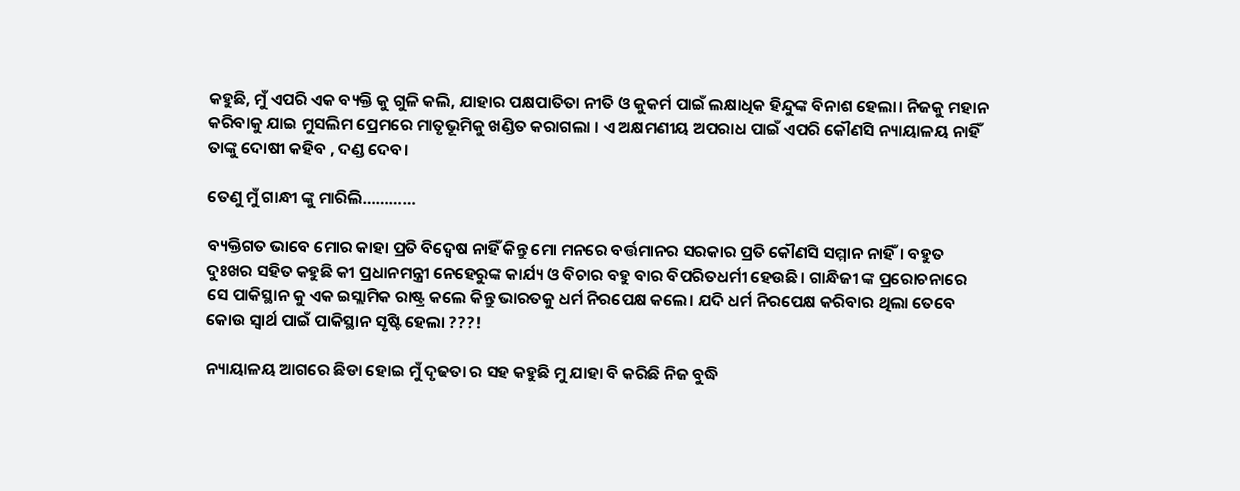କହୁଛି, ମୁଁ ଏପରି ଏକ ବ୍ୟକ୍ତି କୁ ଗୁଳି କଲି, ଯାହାର ପକ୍ଷପାତିତା ନୀତି ଓ କୁକର୍ମ ପାଇଁ ଲକ୍ଷାଧିକ ହିନ୍ଦୁଙ୍କ ବିନାଶ ହେଲା। ନିଜକୁ ମହାନ କରିବାକୁ ଯାଇ ମୁସଲିମ ପ୍ରେମରେ ମାତୃଭୂମିକୁ ଖଣ୍ଡିତ କରାଗଲା । ଏ ଅକ୍ଷମଣୀୟ ଅପରାଧ ପାଇଁ ଏପରି କୌଣସି ନ୍ୟାୟାଳୟ ନାହିଁ ତାଙ୍କୁ ଦୋଷୀ କହିବ , ଦଣ୍ଡ ଦେବ।

ତେଣୁ ମୁଁ ଗାନ୍ଧୀ ଙ୍କୁ ମାରିଲି…………

ବ୍ୟକ୍ତିଗତ ଭାବେ ମୋର କାହା ପ୍ରତି ବିଦ୍ୱେଷ ନାହିଁ କିନ୍ତୁ ମୋ ମନରେ ବର୍ତ୍ତମାନର ସରକାର ପ୍ରତି କୌଣସି ସମ୍ମାନ ନାହିଁ। ବହୁତ ଦୁଃଖର ସହିତ କହୁଛି କୀ ପ୍ରଧାନମନ୍ତ୍ରୀ ନେହେରୁଙ୍କ କାର୍ଯ୍ୟ ଓ ବିଚାର ବହୁ ବାର ବିପରିତଧର୍ମୀ ହେଉଛି। ଗାନ୍ଧିଜୀ ଙ୍କ ପ୍ରରୋଚନାରେ ସେ ପାକିସ୍ଥାନ କୁ ଏକ ଇସ୍ଲାମିକ ରାଷ୍ଟ୍ର କଲେ କିନ୍ତୁ ଭାରତକୁ ଧର୍ମ ନିରପେକ୍ଷ କଲେ। ଯଦି ଧର୍ମ ନିରପେକ୍ଷ କରିବାର ଥିଲା ତେବେ କୋଉ ସ୍ୱାର୍ଥ ପାଇଁ ପାକିସ୍ଥାନ ସୃଷ୍ଟି ହେଲା ???!

ନ୍ୟାୟାଳୟ ଆଗରେ ଛିଡା ହୋଇ ମୁଁ ଦୃଢତା ର ସହ କହୁଛି ମୁ ଯାହା ବି କରିଛି ନିଜ ବୁଦ୍ଧି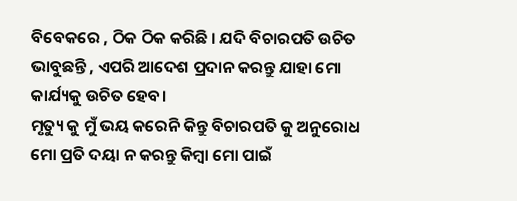ବିବେକରେ , ଠିକ ଠିକ କରିଛି । ଯଦି ବିଚାରପତି ଉଚିତ ଭାବୁଛନ୍ତି , ଏପରି ଆଦେଶ ପ୍ରଦାନ କରନ୍ତୁ ଯାହା ମୋ କାର୍ଯ୍ୟକୁ ଉଚିତ ହେବ।
ମୃତ୍ୟୁ କୁ ମୁଁ ଭୟ କରେନି କିନ୍ତୁ ବିଚାରପତି କୁ ଅନୁରୋଧ ମୋ ପ୍ରତି ଦୟା ନ କରନ୍ତୁ କିମ୍ବା ମୋ ପାଇଁ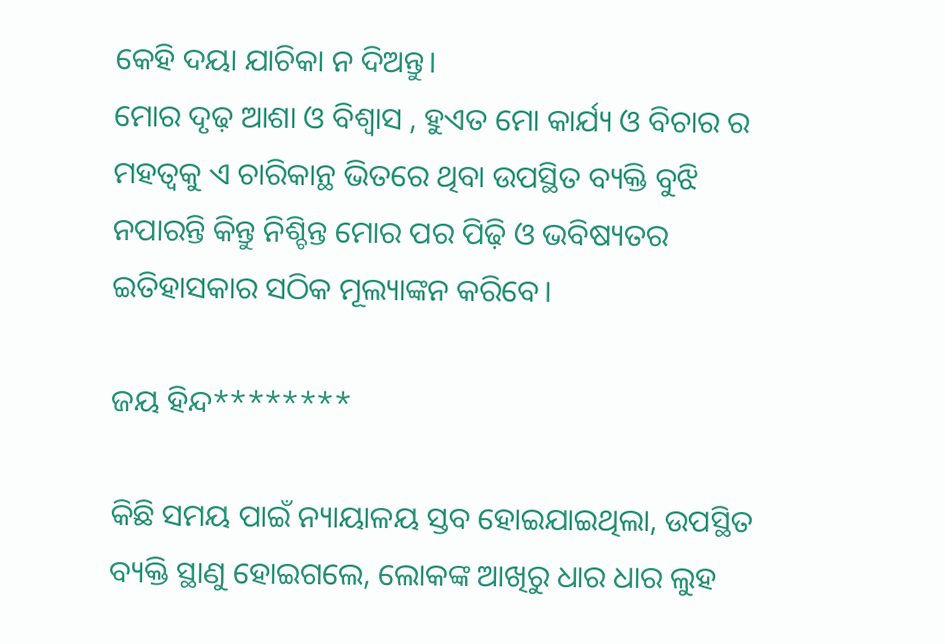କେହି ଦୟା ଯାଚିକା ନ ଦିଅନ୍ତୁ।
ମୋର ଦୃଢ଼ ଆଶା ଓ ବିଶ୍ୱାସ , ହୁଏତ ମୋ କାର୍ଯ୍ୟ ଓ ବିଚାର ର ମହତ୍ୱକୁ ଏ ଚାରିକାନ୍ଥ ଭିତରେ ଥିବା ଉପସ୍ଥିତ ବ୍ୟକ୍ତି ବୁଝି ନପାରନ୍ତି କିନ୍ତୁ ନିଶ୍ଚିନ୍ତ ମୋର ପର ପିଢ଼ି ଓ ଭବିଷ୍ୟତର ଇତିହାସକାର ସଠିକ ମୂଲ୍ୟାଙ୍କନ କରିବେ।

ଜୟ ହିନ୍ଦ********

କିଛି ସମୟ ପାଇଁ ନ୍ୟାୟାଳୟ ସ୍ତବ ହୋଇଯାଇଥିଲା, ଉପସ୍ଥିତ ବ୍ୟକ୍ତି ସ୍ଥାଣୁ ହୋଇଗଲେ, ଲୋକଙ୍କ ଆଖିରୁ ଧାର ଧାର ଲୁହ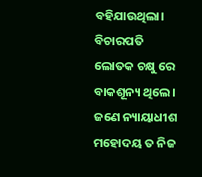ବହିଯାଉଥିଲା। ବିଚାରପତି ଲୋତକ ଚକ୍ଷୁ ରେ ବାକଶୂନ୍ୟ ଥିଲେ। ଜଣେ ନ୍ୟାୟାଧୀଶ ମହୋଦୟ ତ ନିଜ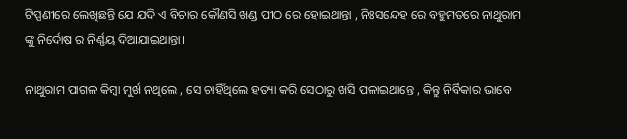ଟିପ୍ପଣୀରେ ଲେଖିଛନ୍ତି ଯେ ଯଦି ଏ ବିଚାର କୌଣସି ଖଣ୍ଡ ପୀଠ ରେ ହୋଇଥାନ୍ତା , ନିଃସନ୍ଦେହ ରେ ବହୁମତରେ ନାଥୁରାମ ଙ୍କୁ ନିର୍ଦୋଷ ର ନିର୍ଣ୍ଣୟ ଦିଆଯାଇଥାନ୍ତା।

ନାଥୁରାମ ପାଗଳ କିମ୍ବା ମୁର୍ଖ ନଥିଲେ , ସେ ଚାହିଁଥିଲେ ହତ୍ୟା କରି ସେଠାରୁ ଖସି ପଳାଇଥାନ୍ତେ , କିନ୍ତୁ ନିର୍ବିକାର ଭାବେ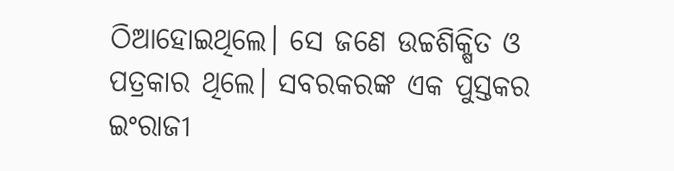ଠିଆହୋଇଥିଲେ। ସେ ଜଣେ ଉଚ୍ଚଶିକ୍ଷିତ ଓ ପତ୍ରକାର ଥିଲେ। ସବରକରଙ୍କ ଏକ ପୁସ୍ତକର ଇଂରାଜୀ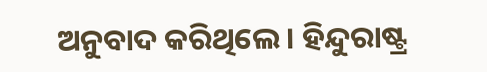ଅନୁବାଦ କରିଥିଲେ। ହିନ୍ଦୁରାଷ୍ଟ୍ର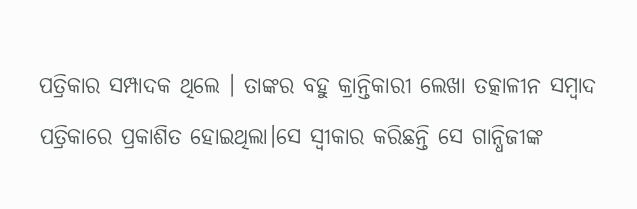ପତ୍ରିକାର ସମ୍ପାଦକ ଥିଲେ । ତାଙ୍କର ବହୁ କ୍ରାନ୍ତିକାରୀ ଲେଖା ତତ୍କାଳୀନ ସମ୍ବାଦ ପତ୍ରିକାରେ ପ୍ରକାଶିତ ହୋଇଥିଲା।ସେ ସ୍ୱୀକାର କରିଛନ୍ତି ସେ ଗାନ୍ଧିଜୀଙ୍କ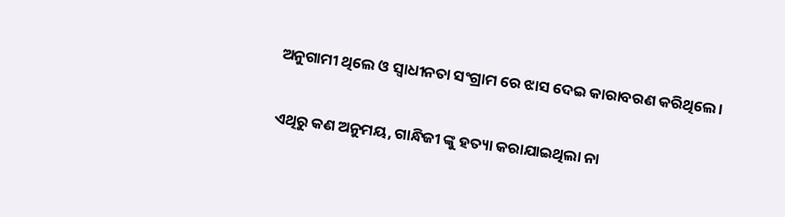ଅନୁଗାମୀ ଥିଲେ ଓ ସ୍ବାଧୀନତା ସଂଗ୍ରାମ ରେ ଝାସ ଦେଇ କାରାବରଣ କରିଥିଲେ।

ଏଥିରୁ କଣ ଅନୁମୟ, ଗାନ୍ଧିଜୀ ଙ୍କୁ ହତ୍ୟା କରାଯାଇଥିଲା ନା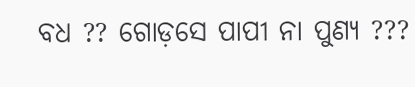ବଧ ?? ଗୋଡ଼ସେ ପାପୀ ନା ପୁଣ୍ୟ ???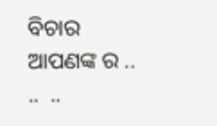ବିଚାର ଆପଣଙ୍କ ର ..  ..  ..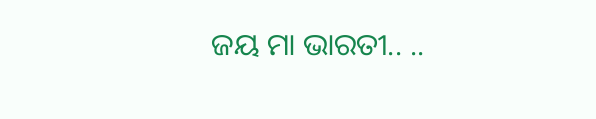ଜୟ ମା ଭାରତୀ.. ..